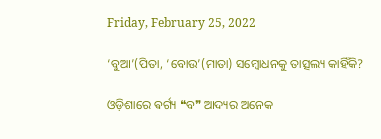Friday, February 25, 2022

‘ବୁଆ’(ପିତା, ‘ବୋଉ’(ମାତା) ସମ୍ବୋଧନକୁ ତାତ୍ସଲ୍ୟ କାହିଁକି?

ଓଡ଼ିଶାରେ ଵର୍ଗ୍ୟ ❝ବ❞ ଆଦ୍ୟର ଅନେକ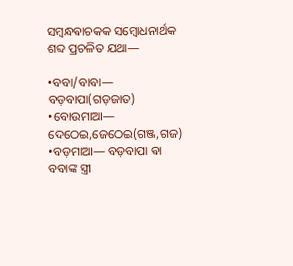ସମ୍ବନ୍ଧଵାଚକକ ସମ୍ବୋଧନାର୍ଥକ ଶବ୍ଦ ପ୍ରଚଳିତ ଯଥା—

•ବବା/ବାବା— ବଡ଼ବାପା(ଗଡ଼ଜାତ)
•ବୋଉମାଆ— ଦେଠେଇ,ଜେଠେଇ(ଗଞ୍ଜ,ଗଜ)
•ବଡ଼ମାଆ— ବଡ଼ବାପା ଵା ବବାଙ୍କ ସ୍ତ୍ରୀ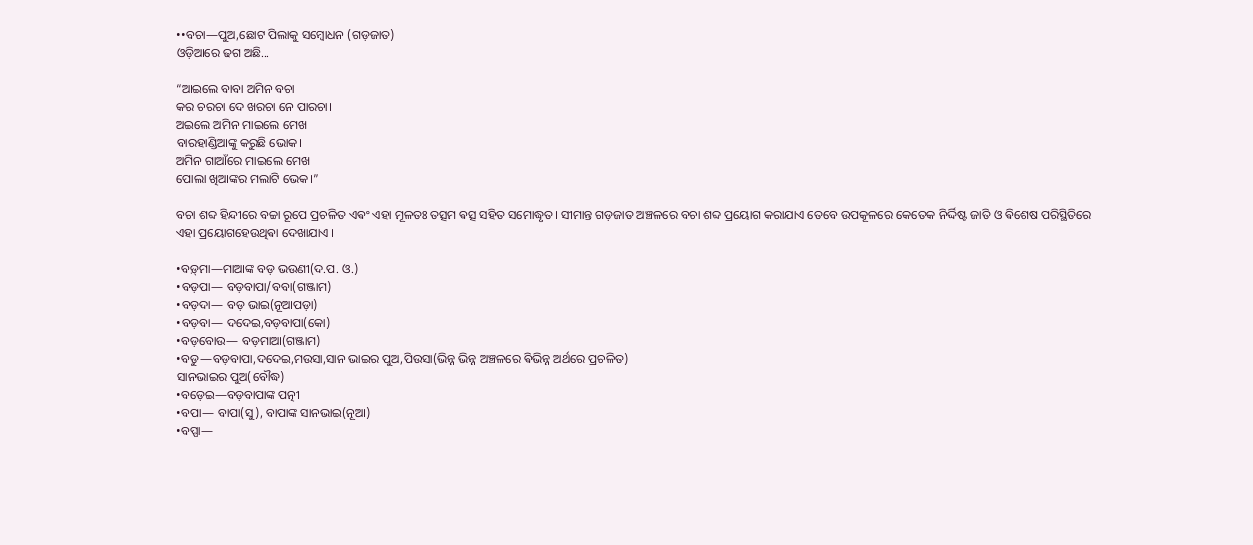••ବଚା—ପୁଅ,ଛୋଟ ପିଲାକୁ ସମ୍ବୋଧନ (ଗଡ଼ଜାତ)
ଓଡ଼ିଆରେ ଢଗ ଅଛି...

“ଆଇଲେ ବାବା ଅମିନ ବଚା
କର ଚରଚା ଦେ ଖରଚା ନେ ପାରଚା।
ଅଇଲେ ଅମିନ ମାଇଲେ ମେଖ
ବାରହାଣ୍ଡିଆଙ୍କୁ କରୁଛି ଭୋକ।
ଅମିନ ଗାଆଁରେ ମାଇଲେ ମେଖ
ପୋଲା ଖିଆଙ୍କର ମଲାଟି ଭେକ।”

ବଚା ଶବ୍ଦ ହିନ୍ଦୀରେ ବଚ୍ଚା ରୂପେ ପ୍ରଚଳିତ ଏଵଂ ଏହା ମୂଳତଃ ତତ୍ସମ ଵତ୍ସ ସହିତ ସମୋଦ୍ଧୃତ। ସୀମାନ୍ତ ଗଡ଼ଜାତ ଅଞ୍ଚଳରେ ବଚା ଶବ୍ଦ ପ୍ରୟୋଗ କରାଯାଏ ତେବେ ଉପକୂଳରେ କେତେକ ନିର୍ଦ୍ଦିଷ୍ଟ ଜାତି ଓ ଵିଶେଷ ପରିସ୍ଥିତିରେ ଏହା ପ୍ରୟୋଗହେଉଥିଵା ଦେଖାଯାଏ ।

•ବଡ଼୍‌ମା—ମାଆଙ୍କ ବଡ଼ ଭଉଣୀ(ଦ.ପ. ଓ.)
•ବଡ଼ପା— ବଡ଼ବାପା/ବବା(ଗଞ୍ଜାମ)
•ବଡ଼ଦା— ବଡ଼ ଭାଇ(ନୂଆପଡ଼ା)
•ବଡ଼ବା— ଦଦେଇ,ବଡ଼ବାପା(କୋ)
•ବଡ଼ବୋଉ— ବଡ଼ମାଆ(ଗଞ୍ଜାମ)
•ବଡୁ—ବଡ଼ବାପା,ଦଦେଇ,ମଉସା,ସାନ ଭାଇର ପୁଅ,ପିଉସା(ଭିନ୍ନ ଭିନ୍ନ ଅଞ୍ଚଳରେ ଵିଭିନ୍ନ ଅର୍ଥରେ ପ୍ରଚଳିତ)
ସାନଭାଇର ପୁଅ(ବୌଦ୍ଧ)
•ବଡ଼େଇ—ବଡ଼ବାପାଙ୍କ ପତ୍ନୀ
•ବପା— ବାପା(ସୁ), ବାପାଙ୍କ ସାନଭାଇ(ନୂଆ)
•ବପ୍ପା—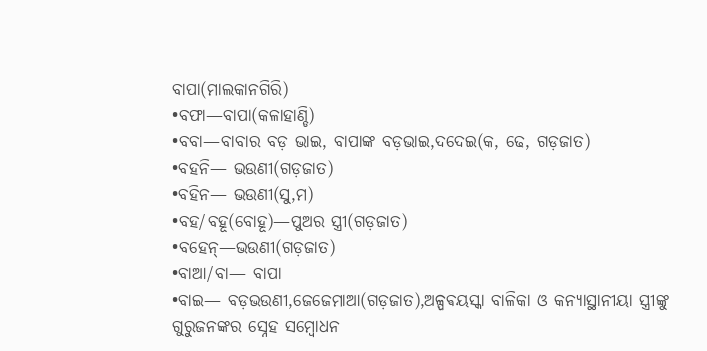ବାପା(ମାଲକାନଗିରି)
•ବଫା—ବାପା(କଳାହାଣ୍ଡି)
•ବବା—ବାବାର ବଡ଼ ଭାଇ, ବାପାଙ୍କ ବଡ଼ଭାଇ,ଦଦେଇ(କ, ଢେ, ଗଡ଼ଜାତ)
•ବହନି— ଭଉଣୀ(ଗଡ଼ଜାତ)
•ବହିନ— ଭଉଣୀ(ସୁ,ମ)
•ବହ/ବହୂ(ବୋହୂ)—ପୁଅର ସ୍ତ୍ରୀ(ଗଡ଼ଜାତ)
•ବହେନ୍—ଭଉଣୀ(ଗଡ଼ଜାତ)
•ବାଆ/ବା— ବାପା
•ବାଇ— ବଡ଼ଭଉଣୀ,ଜେଜେମାଆ(ଗଡ଼ଜାତ),ଅଳ୍ପଵୟସ୍କା ବାଳିକା ଓ କନ୍ଯାସ୍ଥାନୀୟା ସ୍ତ୍ରୀଙ୍କୁ ଗୁରୁଜନଙ୍କର ସ୍ନେହ ସମ୍ବୋଧନ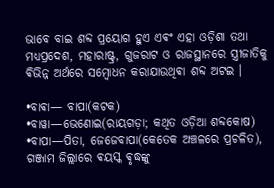ଭାବେ ବାଇ ଶବ୍ଦ ପ୍ରୟୋଗ ହୁଏ ଏଵଂ ଏହା ଓଡ଼ିଶା ତଥା ମଧ୍ୟପ୍ରଦେଶ, ମହାରାଷ୍ଟ୍ର, ଗୁଜରାଟ ଓ ରାଜସ୍ଥାନରେ ସ୍ତ୍ରୀଜାତିକୁ ଵିଭିନ୍ନ ଅର୍ଥରେ ସମ୍ବୋଧନ କରାଯାଉଥିଵା ଶବ୍ଦ ଅଟଇ ।

•ବାଵା— ବାପା(କଟକ)
•ବାୱା—ଭେଣୋଇ(ରାୟଗଡ଼ା; କଥିତ ଓଡ଼ିଆ ଶବ୍ଦକୋଷ)
•ବାପା—ପିତା, ଜେଜେବାପା(କେତେକ ଅଞ୍ଚଳରେ ପ୍ରଚଳିତ), ଗଞ୍ଜାମ ଜିଲ୍ଲାରେ ଵୟସ୍କ ଵୃଦ୍ଧଙ୍କୁ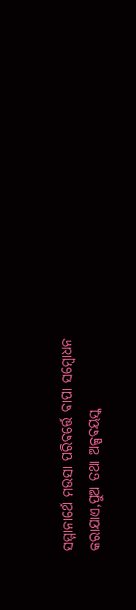ସମ୍ମାନାର୍ଥେ ମଉସା ପରିଵର୍ତ୍ତେ ବାପା ସମ୍ବୋଧନ କରାଯାଏ,ପୁଅ ତଥା ଅଳ୍ପଵୟସ୍କ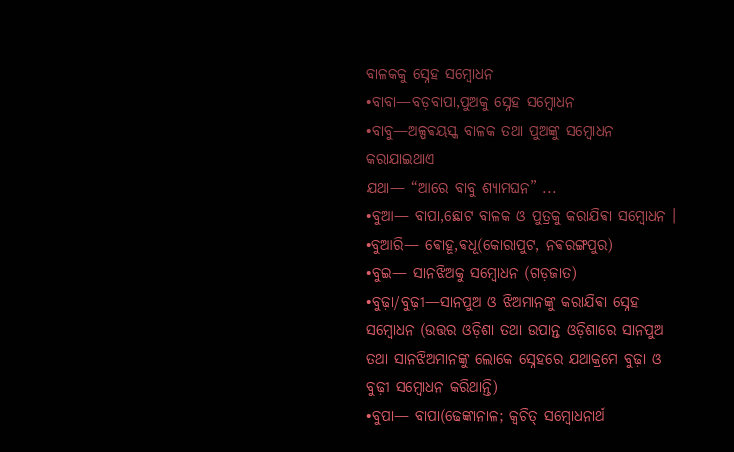ବାଳକକୁ ସ୍ନେହ ସମ୍ବୋଧନ
•ବାବା—ବଡ଼ବାପା,ପୁଅକୁ ସ୍ନେହ ସମ୍ବୋଧନ
•ବାବୁ—ଅଳ୍ପଵୟସ୍କ ବାଳକ ତଥା ପୁଅଙ୍କୁ ସମ୍ବୋଧନ କରାଯାଇଥାଏ
ଯଥା— “ଆରେ ବାବୁ ଶ୍ୟାମଘନ” ...
•ବୁଆ— ବାପା,ଛୋଟ ବାଳକ ଓ ପୁତ୍ରକୁ କରାଯିଵା ସମ୍ବୋଧନ ‌।
•ବୁଆରି— ଵୋହୂ,ଵଧୂ(କୋରାପୁଟ, ନଵରଙ୍ଗପୁର)
•ବୁଇ— ସାନଝିଅକୁ ସମ୍ବୋଧନ (ଗଡ଼ଜାତ)
•ବୁଢ଼ା/ବୁଢ଼ୀ—ସାନପୁଅ ଓ ଝିଅମାନଙ୍କୁ କରାଯିଵା ସ୍ନେହ ସମ୍ବୋଧନ (ଉତ୍ତର ଓଡ଼ିଶା ତଥା ଉପାନ୍ତ ଓଡ଼ିଶାରେ ସାନପୁଅ ତଥା ସାନଝିଅମାନଙ୍କୁ ଲୋକେ ସ୍ନେହରେ ଯଥାକ୍ରମେ ବୁଢ଼ା ଓ ବୁଢ଼ୀ ସମ୍ବୋଧନ କରିଥାନ୍ତି)
•ବୁପା— ବାପା(ଢେଙ୍କାନାଳ; କ୍ଵଚିତ୍ ସମ୍ବୋଧନାର୍ଥ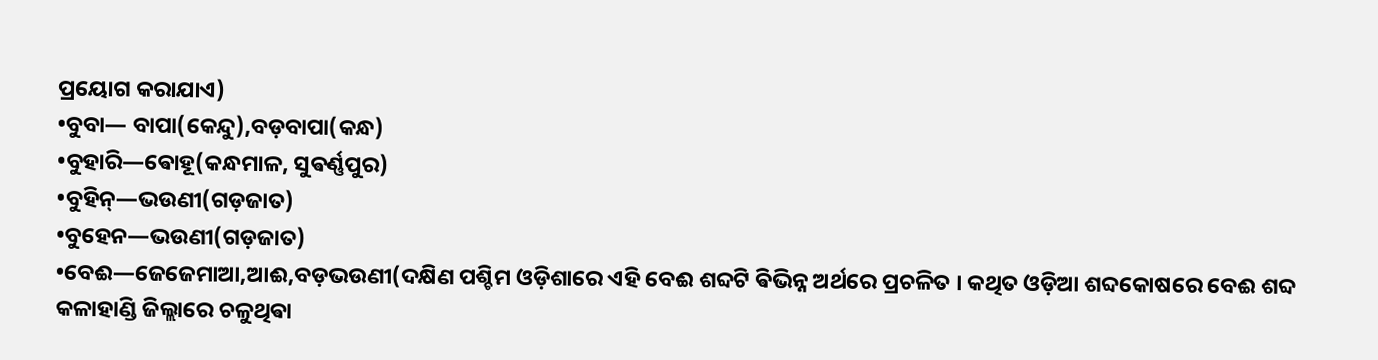ପ୍ରୟୋଗ କରାଯାଏ)
•ବୁବା— ବାପା(କେନ୍ଦୁ),ବଡ଼ବାପା(କନ୍ଧ)
•ବୁହାରି—ଵୋହୂ(କନ୍ଧମାଳ, ସୁଵର୍ଣ୍ଣପୁର)
•ବୁହିନ୍—ଭଉଣୀ(ଗଡ଼ଜାତ)
•ବୁହେନ—ଭଉଣୀ(ଗଡ଼ଜାତ)
•ବେଈ—ଜେଜେମାଆ,ଆଈ,ବଡ଼ଭଉଣୀ(ଦକ୍ଷିଣ ପଶ୍ଚିମ ଓଡ଼ିଶାରେ ଏହି ବେଈ ଶବ୍ଦଟି ଵିଭିନ୍ନ ଅର୍ଥରେ ପ୍ରଚଳିତ । କଥିତ ଓଡ଼ିଆ ଶବ୍ଦକୋଷରେ ବେଈ ଶବ୍ଦ କଳାହାଣ୍ଡି ଜିଲ୍ଲାରେ ଚଳୁଥିଵା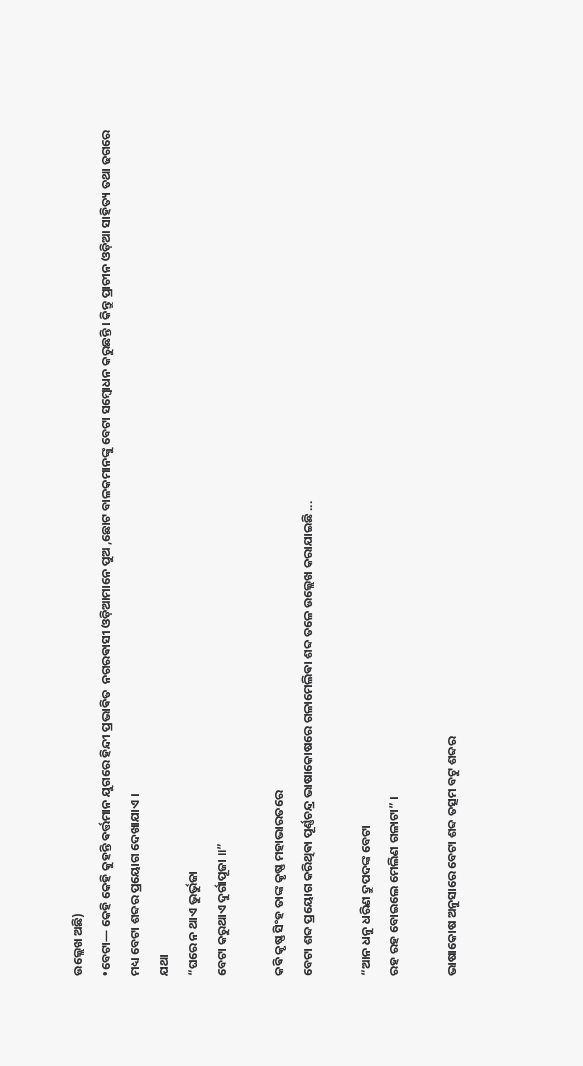ଉଲ୍ଲେଖ ଅଛି)
•ବେଟା— କେହି କେହି କୁହନ୍ତି ଵର୍ତ୍ତମାନ ଯୁଗରେ ହିନ୍ଦୀ ପ୍ରଭାଵିତ  ନଗରଵାସୀ ଓଡ଼ିଆମାନେ ପୁଅ ,ଛୋଟ ବାଳକମାନଙ୍କୁ ବେଟା ସମ୍ବୋଧନ କରୁଛନ୍ତି । କିନ୍ତୁ ପ୍ରାଚୀନ ଓଡ଼ିଆ ସାହିତ୍ୟ ତଥା ଢଗରେ ମଧ୍ୟ ବେଟା ଶବ୍ଦର ପ୍ରୟୋଗ ଦେଖାଯାଏ ।
ଯଥା
“ଘରେ ନ ଥାଏ ଭୁର୍ଭୁଜା
ବେଟା କରୁଥାଏ ଦୁର୍ଗାପୂଜା ॥”

କଵି କୃଷ୍ଣ ସିଂହ ତାଙ୍କ କୃଷ୍ଣ ମହାଭାରତରେ
ବେଟା ଶବ୍ଦ ପ୍ରୟୋଗ କରିଥିଵା ପୂର୍ଣ୍ଣଚନ୍ଦ୍ର ଭାଷାକୋଷରେ ଗଳାମେଲିଵା ଶବ୍ଦ ତଳେ ଉଲ୍ଲେଖ କରାଯାଇଛି ...

“ଆନ ଧନୁ ଧରିଣ ଦ୍ରୁପଦଙ୍କ ବେଟା
ରହ ରହ ବୋଇଲେ ମେଲିଣ ଗଳାଟା” ।

ଭାଷାକୋଷ ଅନୁସାରେ ବେଟା ଶବ୍ଦ ତତ୍ସମ ବଟୁ ଶବ୍ଦର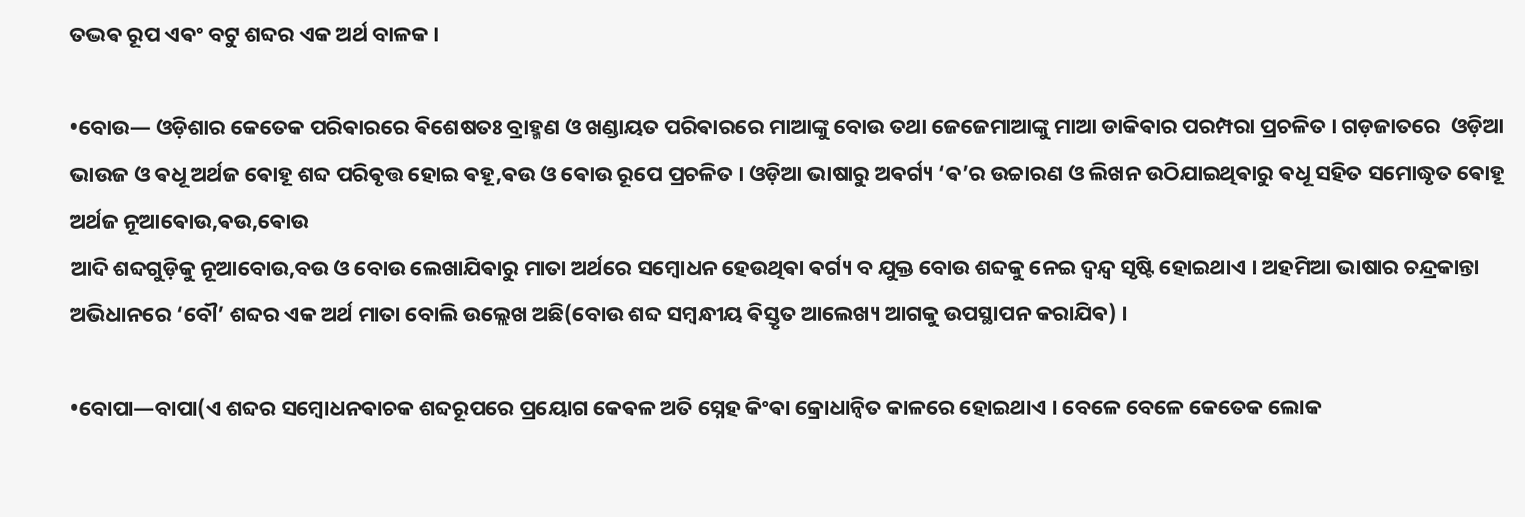ତଦ୍ଭଵ ରୂପ ଏଵଂ ବଟୁ ଶବ୍ଦର ଏକ ଅର୍ଥ ବାଳକ ।

•ବୋଉ— ଓଡ଼ିଶାର କେତେକ ପରିଵାରରେ ଵିଶେଷତଃ ବ୍ରାହ୍ମଣ ଓ ଖଣ୍ଡାୟତ ପରିଵାରରେ ମାଆଙ୍କୁ ବୋଉ ତଥା ଜେଜେମାଆଙ୍କୁ ମାଆ ଡାକିଵାର ପରମ୍ପରା ପ୍ରଚଳିତ । ଗଡ଼ଜାତରେ  ଓଡ଼ିଆ ଭାଉଜ ଓ ଵଧୂ ଅର୍ଥଜ ଵୋହୂ ଶବ୍ଦ ପରିଵୃତ୍ତ ହୋଇ ଵହୂ,ଵଉ ଓ ଵୋଉ ରୂପେ ପ୍ରଚଳିତ । ଓଡ଼ିଆ ଭାଷାରୁ ଅଵର୍ଗ୍ୟ ‘ଵ’ର ଉଚ୍ଚାରଣ ଓ ଲିଖନ ଉଠିଯାଇଥିଵାରୁ ଵଧୂ ସହିତ ସମୋଦ୍ଧୃତ ଵୋହୂ ଅର୍ଥଜ ନୂଆଵୋଉ,ଵଉ,ଵୋଉ
ଆଦି ଶବ୍ଦଗୁଡ଼ିକୁ ନୂଆବୋଉ,ବଉ ଓ ବୋଉ ଲେଖାଯିଵାରୁ ମାତା ଅର୍ଥରେ ସମ୍ବୋଧନ ହେଉଥିଵା ଵର୍ଗ୍ୟ ବ ଯୁକ୍ତ ବୋଉ ଶବ୍ଦକୁ ନେଇ ଦ୍ଵନ୍ଦ୍ଵ ସୃଷ୍ଟି ହୋଇଥାଏ । ଅହମିଆ ଭାଷାର ଚନ୍ଦ୍ରକାନ୍ତା ଅଭିଧାନରେ ‘ବୌ’ ଶବ୍ଦର ଏକ ଅର୍ଥ ମାତା ବୋଲି ଉଲ୍ଲେଖ ଅଛି(ବୋଉ ଶବ୍ଦ ସମ୍ବନ୍ଧୀୟ ଵିସ୍ତୃତ ଆଲେଖ୍ୟ ଆଗକୁ ଉପସ୍ଥାପନ କରାଯିଵ) ।

•ବୋପା—ବାପା(ଏ ଶବ୍ଦର ସମ୍ବୋଧନଵାଚକ ଶବ୍ଦରୂପରେ ପ୍ରୟୋଗ କେଵଳ ଅତି ସ୍ନେହ କିଂଵା କ୍ରୋଧାନ୍ୱିତ କାଳରେ ହୋଇଥାଏ । ବେଳେ ବେଳେ କେତେକ ଲୋକ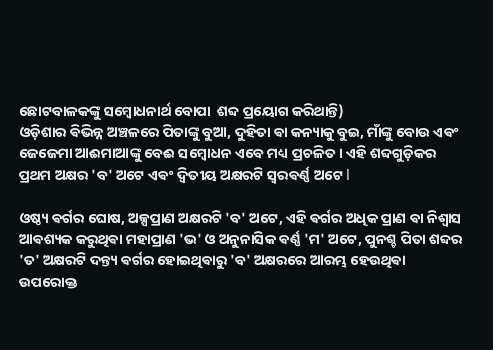ଛୋଟବାଳକଙ୍କୁ ସମ୍ବୋଧନାର୍ଥ ବୋପା  ଶବ୍ଦ ପ୍ରୟୋଗ କରିଥାନ୍ତି)
ଓଡ଼ିଶାର ଵିଭିନ୍ନ ଅଞ୍ଚଳରେ ପିତାଙ୍କୁ ବୁଆ, ଦୁହିତା ଵା କନ୍ୟାକୁ ବୁଇ, ମାଁଙ୍କୁ ବୋଉ ଏଵଂ ଜେଜେମା ଆଈମାଆଙ୍କୁ ବେଈ ସମ୍ବୋଧନ ଏବେ ମଧ୍ୟ ପ୍ରଚଳିତ । ଏହି ଶବ୍ଦଗୁଡ଼ିକର ପ୍ରଥମ ଅକ୍ଷର 'ବ' ଅଟେ ଏଵଂ ଦ୍ୱିତୀୟ ଅକ୍ଷରଟି ସ୍ୱରଵର୍ଣ୍ଣ ଅଟେ l

ଓଷ୍ଠ୍ୟ ଵର୍ଗର ଘୋଷ, ଅଳ୍ପପ୍ରାଣ ଅକ୍ଷରଟି 'ବ' ଅଟେ, ଏହି ଵର୍ଗର ଅଧିକ ପ୍ରାଣ ଵା ନିଶ୍ୱାସ ଆଵଶ୍ୟକ କରୁଥିଵା ମହାପ୍ରାଣ 'ଭ' ଓ ଅନୁନାସିକ ଵର୍ଣ୍ଣ 'ମ' ଅଟେ, ପୁନଶ୍ଚ ପିତା ଶବ୍ଦର 'ତ' ଅକ୍ଷରଟି ଦନ୍ତ୍ୟ ଵର୍ଗର ହୋଇଥିଵାରୁ 'ବ' ଅକ୍ଷରରେ ଆରମ୍ଭ ହେଉଥିଵା ଉପରୋକ୍ତ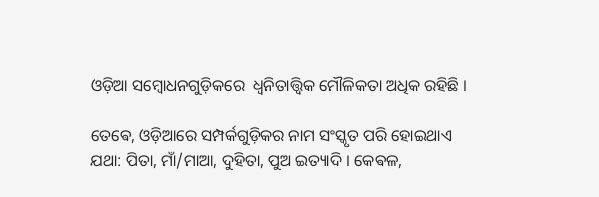ଓଡ଼ିଆ ସମ୍ବୋଧନଗୁଡ଼ିକରେ  ଧ୍ୱନିତାତ୍ତ୍ୱିକ ମୌଳିକତା ଅଧିକ ରହିଛି ‌।

ତେଵେ, ଓଡ଼ିଆରେ ସମ୍ପର୍କଗୁଡ଼ିକର ନାମ ସଂସ୍କୃତ ପରି ହୋଇଥାଏ ଯଥା: ପିତା, ମାଁ/ମାଆ, ଦୁହିତା, ପୁଅ ଇତ୍ୟାଦି । କେଵଳ,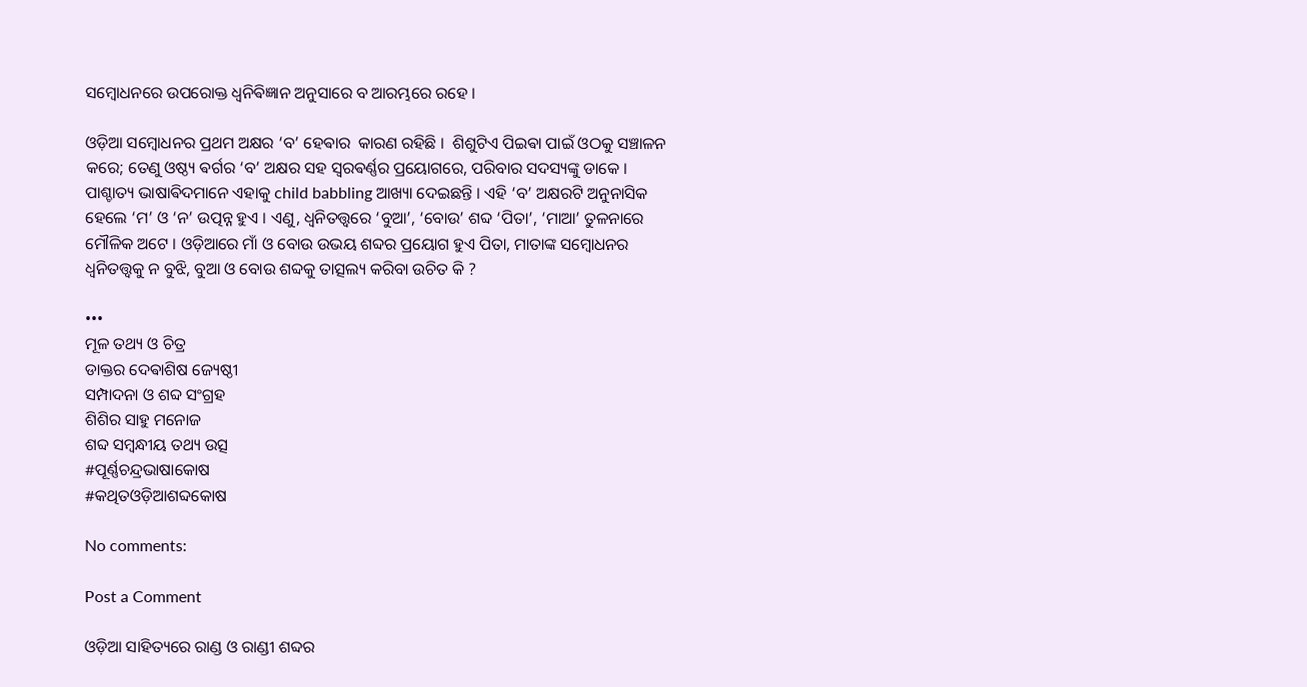ସମ୍ବୋଧନରେ ଉପରୋକ୍ତ ଧ୍ୱନିଵିଜ୍ଞାନ ଅନୁସାରେ ବ ଆରମ୍ଭରେ ରହେ ।

ଓଡ଼ିଆ ସମ୍ବୋଧନର ପ୍ରଥମ ଅକ୍ଷର ‘ବ’ ହେଵାର  କାରଣ ରହିଛି ।  ଶିଶୁଟିଏ ପିଇଵା ପାଇଁ ଓଠକୁ ସଞ୍ଚାଳନ କରେ; ତେଣୁ ଓଷ୍ଠ୍ୟ ଵର୍ଗର ‘ବ’ ଅକ୍ଷର ସହ ସ୍ଵରଵର୍ଣ୍ଣର ପ୍ରୟୋଗରେ, ପରିବାର ସଦସ୍ୟଙ୍କୁ ଡାକେ । ପାଶ୍ଚାତ୍ୟ ଭାଷାଵିଦମାନେ ଏହାକୁ child babbling ଆଖ୍ୟା ଦେଇଛନ୍ତି । ଏହି ‘ବ’ ଅକ୍ଷରଟି ଅନୁନାସିକ ହେଲେ ‘ମ’ ଓ ‘ନ’ ଉତ୍ପନ୍ନ ହୁଏ । ଏଣୁ, ଧ୍ବନିତତ୍ତ୍ବରେ ‘ବୁଆ’, ‘ବୋଉ’ ଶବ୍ଦ ‘ପିତା’, ‘ମାଆ’ ତୁଳନାରେ ମୌଳିକ ଅଟେ । ଓଡ଼ିଆରେ ମାଁ ଓ ବୋଉ ଉଭୟ ଶବ୍ଦର ପ୍ରୟୋଗ ହୁଏ ପିତା, ମାତାଙ୍କ ସମ୍ବୋଧନର ଧ୍ବନିତତ୍ତ୍ବକୁ ନ ବୁଝି, ବୁଆ ଓ ବୋଉ ଶବ୍ଦକୁ ତାତ୍ସଲ୍ୟ କରିବା ଉଚିତ କି ?

•••
ମୂଳ ତଥ୍ୟ ଓ ଚିତ୍ର
ଡାକ୍ତର ଦେଵାଶିଷ ଜ୍ୟେଷ୍ଠୀ
ସମ୍ପାଦନା ଓ ଶବ୍ଦ ସଂଗ୍ରହ
ଶିଶିର ସାହୁ ମନୋଜ
ଶବ୍ଦ ସମ୍ବନ୍ଧୀୟ ତଥ୍ୟ ଉତ୍ସ
#ପୂର୍ଣ୍ଣଚନ୍ଦ୍ରଭାଷାକୋଷ
#କଥିତଓଡ଼ିଆଶବ୍ଦକୋଷ

No comments:

Post a Comment

ଓଡ଼ିଆ ସାହିତ୍ୟରେ ରାଣ୍ଡ ଓ ରାଣ୍ଡୀ ଶବ୍ଦର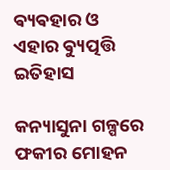ଵ୍ୟଵହାର ଓ ଏହାର ଵ୍ୟୁତ୍ପତ୍ତି ଇତିହାସ

କନ୍ୟାସୁନା ଗଳ୍ପରେ ଫକୀର ମୋହନ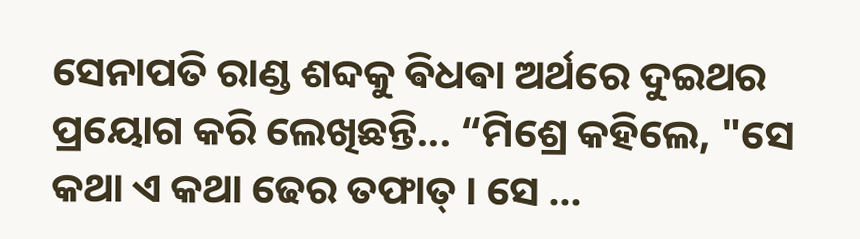ସେନାପତି ରାଣ୍ଡ ଶବ୍ଦକୁ ଵିଧଵା ଅର୍ଥରେ ଦୁଇଥର ପ୍ରୟୋଗ କରି ଲେଖିଛନ୍ତି... “ମିଶ୍ରେ କହିଲେ, "ସେ କଥା ଏ କଥା ଢେର ତଫାତ୍ । ସେ ...